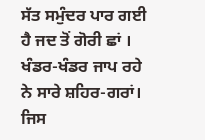ਸੱਤ ਸਮੁੰਦਰ ਪਾਰ ਗਈ ਹੈ ਜਦ ਤੋਂ ਗੋਰੀ ਛਾਂ ।
ਖੰਡਰ-ਖੰਡਰ ਜਾਪ ਰਹੇ ਨੇ ਸਾਰੇ ਸ਼ਹਿਰ-ਗਰਾਂ।
ਜਿਸ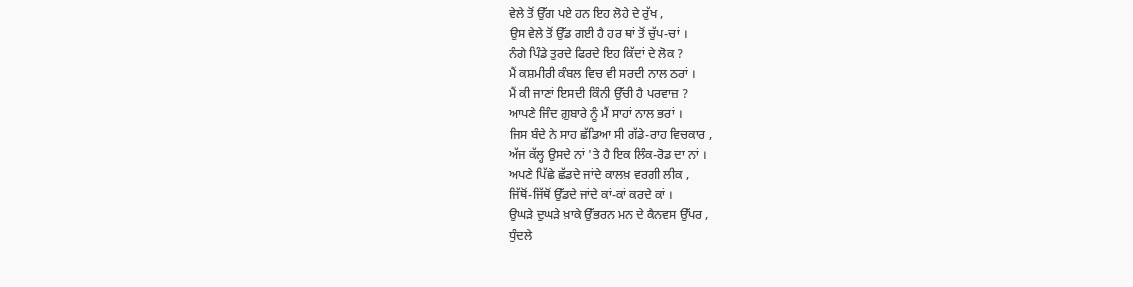ਵੇਲੇ ਤੋਂ ਉੱਗ ਪਏ ਹਨ ਇਹ ਲੋਹੇ ਦੇ ਰੁੱਖ ,
ਉਸ ਵੇਲੇ ਤੋਂ ਉੱਡ ਗਈ ਹੈ ਹਰ ਥਾਂ ਤੋਂ ਚੁੱਪ-ਚਾਂ ।
ਨੰਗੇ ਪਿੰਡੇ ਤੁਰਦੇ ਫਿਰਦੇ ਇਹ ਕਿੱਦਾਂ ਦੇ ਲੋਕ ?
ਮੈਂ ਕਸ਼ਮੀਰੀ ਕੰਬਲ ਵਿਚ ਵੀ ਸਰਦੀ ਨਾਲ ਠਰਾਂ ।
ਮੈਂ ਕੀ ਜਾਣਾਂ ਇਸਦੀ ਕਿੰਨੀ ਉੱਚੀ ਹੈ ਪਰਵਾਜ਼ ?
ਆਪਣੇ ਜਿੰਦ ਗ਼ੁਬਾਰੇ ਨੂੰ ਮੈਂ ਸਾਹਾਂ ਨਾਲ ਭਰਾਂ ।
ਜਿਸ ਬੰਦੇ ਨੇ ਸਾਹ ਛੱਡਿਆ ਸੀ ਗੱਡੇ-ਰਾਹ ਵਿਚਕਾਰ ,
ਅੱਜ ਕੱਲ੍ਹ ਉਸਦੇ ਨਾਂ 'ਤੇ ਹੈ ਇਕ ਲਿੰਕ-ਰੋਡ ਦਾ ਨਾਂ ।
ਅਪਣੇ ਪਿੱਛੇ ਛੱਡਦੇ ਜਾਂਦੇ ਕਾਲਖ਼ ਵਰਗੀ ਲੀਕ ,
ਜਿੱਥੋਂ-ਜਿੱਥੋਂ ਉੱਡਦੇ ਜਾਂਦੇ ਕਾਂ-ਕਾਂ ਕਰਦੇ ਕਾਂ ।
ਉਘੜੇ ਦੁਘੜੇ ਖ਼ਾਕੇ ਉੱਭਰਨ ਮਨ ਦੇ ਕੈਨਵਸ ਉੱਪਰ ,
ਧੁੰਦਲੇ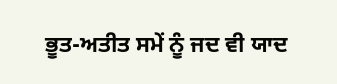ਭੂਤ-ਅਤੀਤ ਸਮੇਂ ਨੂੰ ਜਦ ਵੀ ਯਾਦ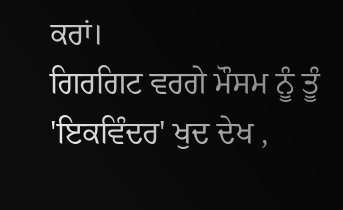ਕਰਾਂ।
ਗਿਰਗਿਟ ਵਰਗੇ ਮੌਸਮ ਨੂੰ ਤੂੰ 'ਇਕਵਿੰਦਰ' ਖੁਦ ਦੇਖ ,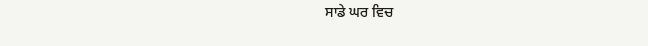ਸਾਡੇ ਘਰ ਵਿਚ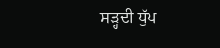ਸੜ੍ਹਦੀ ਧੁੱਪ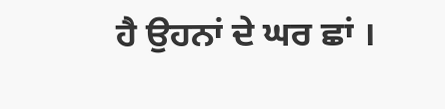ਹੈ ਉਹਨਾਂ ਦੇ ਘਰ ਛਾਂ ।